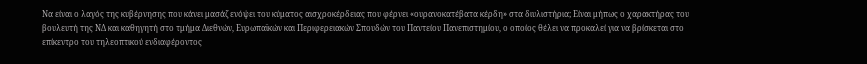Να είναι ο λαγός της κυβέρνησης που κάνει μασάζ ενόψει του κύματος αισχροκέρδειας που φέρνει «ουρανοκατέβατα κέρδη» στα διυλιστήρια; Είναι μήπως ο χαρακτήρας του βουλευτή της ΝΔ και καθηγητή στο τμήμα Διεθνών, Ευρωπαϊκών και Περιφερειακών Σπουδών του Παντείου Πανεπιστημίου, ο οποίος θέλει να προκαλεί για να βρίσκεται στο επίκεντρο του τηλεοπτικού ενδιαφέροντος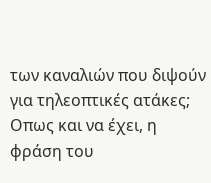των καναλιών που διψούν για τηλεοπτικές ατάκες; Οπως και να έχει, η φράση του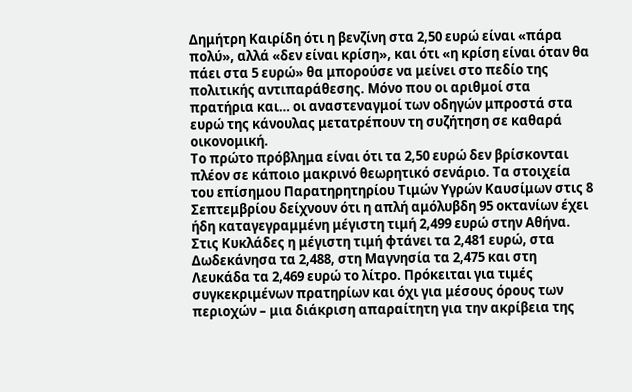Δημήτρη Καιρίδη ότι η βενζίνη στα 2,50 ευρώ είναι «πάρα πολύ», αλλά «δεν είναι κρίση», και ότι «η κρίση είναι όταν θα πάει στα 5 ευρώ» θα μπορούσε να μείνει στο πεδίο της πολιτικής αντιπαράθεσης. Μόνο που οι αριθμοί στα πρατήρια και… οι αναστεναγμοί των οδηγών μπροστά στα ευρώ της κάνουλας μετατρέπουν τη συζήτηση σε καθαρά οικονομική.
Το πρώτο πρόβλημα είναι ότι τα 2,50 ευρώ δεν βρίσκονται πλέον σε κάποιο μακρινό θεωρητικό σενάριο. Τα στοιχεία του επίσημου Παρατηρητηρίου Τιμών Υγρών Καυσίμων στις 8 Σεπτεμβρίου δείχνουν ότι η απλή αμόλυβδη 95 οκτανίων έχει ήδη καταγεγραμμένη μέγιστη τιμή 2,499 ευρώ στην Αθήνα. Στις Κυκλάδες η μέγιστη τιμή φτάνει τα 2,481 ευρώ, στα Δωδεκάνησα τα 2,488, στη Μαγνησία τα 2,475 και στη Λευκάδα τα 2,469 ευρώ το λίτρο. Πρόκειται για τιμές συγκεκριμένων πρατηρίων και όχι για μέσους όρους των περιοχών – μια διάκριση απαραίτητη για την ακρίβεια της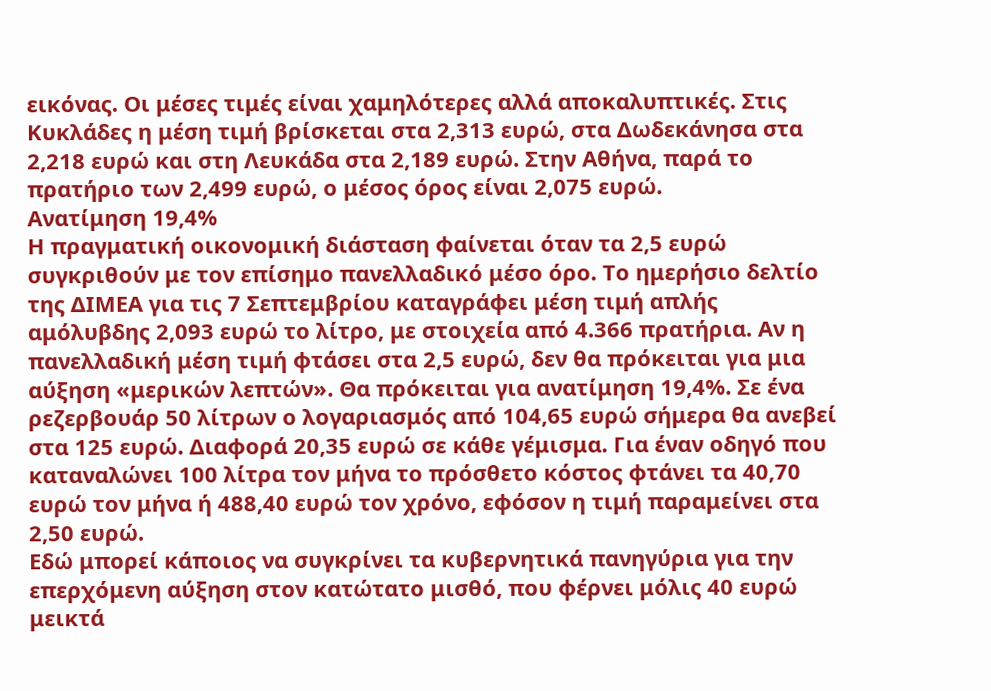εικόνας. Οι μέσες τιμές είναι χαμηλότερες αλλά αποκαλυπτικές. Στις Κυκλάδες η μέση τιμή βρίσκεται στα 2,313 ευρώ, στα Δωδεκάνησα στα 2,218 ευρώ και στη Λευκάδα στα 2,189 ευρώ. Στην Αθήνα, παρά το πρατήριο των 2,499 ευρώ, ο μέσος όρος είναι 2,075 ευρώ.
Ανατίμηση 19,4%
Η πραγματική οικονομική διάσταση φαίνεται όταν τα 2,5 ευρώ συγκριθούν με τον επίσημο πανελλαδικό μέσο όρο. Το ημερήσιο δελτίο της ΔΙΜΕΑ για τις 7 Σεπτεμβρίου καταγράφει μέση τιμή απλής αμόλυβδης 2,093 ευρώ το λίτρο, με στοιχεία από 4.366 πρατήρια. Αν η πανελλαδική μέση τιμή φτάσει στα 2,5 ευρώ, δεν θα πρόκειται για μια αύξηση «μερικών λεπτών». Θα πρόκειται για ανατίμηση 19,4%. Σε ένα ρεζερβουάρ 50 λίτρων ο λογαριασμός από 104,65 ευρώ σήμερα θα ανεβεί στα 125 ευρώ. Διαφορά 20,35 ευρώ σε κάθε γέμισμα. Για έναν οδηγό που καταναλώνει 100 λίτρα τον μήνα το πρόσθετο κόστος φτάνει τα 40,70 ευρώ τον μήνα ή 488,40 ευρώ τον χρόνο, εφόσον η τιμή παραμείνει στα 2,50 ευρώ.
Εδώ μπορεί κάποιος να συγκρίνει τα κυβερνητικά πανηγύρια για την επερχόμενη αύξηση στον κατώτατο μισθό, που φέρνει μόλις 40 ευρώ μεικτά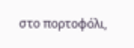στο πορτοφόλι,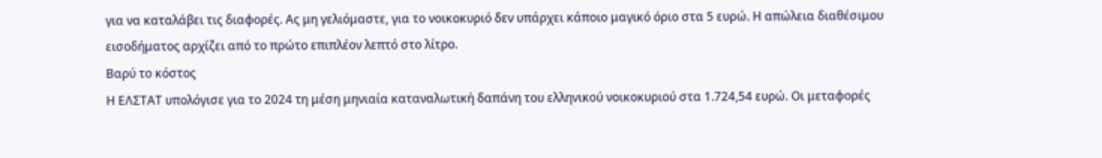για να καταλάβει τις διαφορές. Ας μη γελιόμαστε, για το νοικοκυριό δεν υπάρχει κάποιο μαγικό όριο στα 5 ευρώ. Η απώλεια διαθέσιμου εισοδήματος αρχίζει από το πρώτο επιπλέον λεπτό στο λίτρο.
Βαρύ το κόστος
Η ΕΛΣΤΑΤ υπολόγισε για το 2024 τη μέση μηνιαία καταναλωτική δαπάνη του ελληνικού νοικοκυριού στα 1.724,54 ευρώ. Οι μεταφορές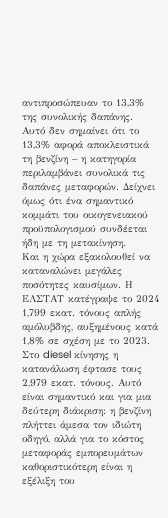αντιπροσώπευαν το 13,3% της συνολικής δαπάνης. Αυτό δεν σημαίνει ότι το 13,3% αφορά αποκλειστικά τη βενζίνη – η κατηγορία περιλαμβάνει συνολικά τις δαπάνες μεταφορών. Δείχνει όμως ότι ένα σημαντικό κομμάτι του οικογενειακού προϋπολογισμού συνδέεται ήδη με τη μετακίνηση.
Και η χώρα εξακολουθεί να καταναλώνει μεγάλες ποσότητες καυσίμων. Η ΕΛΣΤΑΤ κατέγραψε το 2024 1,799 εκατ. τόνους απλής αμόλυβδης, αυξημένους κατά 1,8% σε σχέση με το 2023. Στο diesel κίνησης η κατανάλωση έφτασε τους 2,979 εκατ. τόνους. Αυτό είναι σημαντικό και για μια δεύτερη διάκριση: η βενζίνη πλήττει άμεσα τον ιδιώτη οδηγό, αλλά για το κόστος μεταφοράς εμπορευμάτων καθοριστικότερη είναι η εξέλιξη του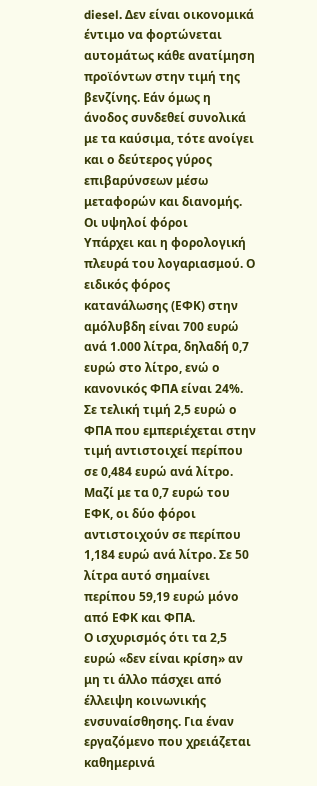diesel. Δεν είναι οικονομικά έντιμο να φορτώνεται αυτομάτως κάθε ανατίμηση προϊόντων στην τιμή της βενζίνης. Εάν όμως η άνοδος συνδεθεί συνολικά με τα καύσιμα, τότε ανοίγει και ο δεύτερος γύρος επιβαρύνσεων μέσω μεταφορών και διανομής.
Οι υψηλοί φόροι
Υπάρχει και η φορολογική πλευρά του λογαριασμού. Ο ειδικός φόρος κατανάλωσης (ΕΦΚ) στην αμόλυβδη είναι 700 ευρώ ανά 1.000 λίτρα, δηλαδή 0,7 ευρώ στο λίτρο, ενώ ο κανονικός ΦΠΑ είναι 24%. Σε τελική τιμή 2,5 ευρώ ο ΦΠΑ που εμπεριέχεται στην τιμή αντιστοιχεί περίπου σε 0,484 ευρώ ανά λίτρο. Μαζί με τα 0,7 ευρώ του ΕΦΚ, οι δύο φόροι αντιστοιχούν σε περίπου 1,184 ευρώ ανά λίτρο. Σε 50 λίτρα αυτό σημαίνει περίπου 59,19 ευρώ μόνο από ΕΦΚ και ΦΠΑ.
Ο ισχυρισμός ότι τα 2,5 ευρώ «δεν είναι κρίση» αν μη τι άλλο πάσχει από έλλειψη κοινωνικής ενσυναίσθησης. Για έναν εργαζόμενο που χρειάζεται καθημερινά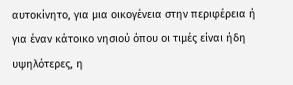αυτοκίνητο, για μια οικογένεια στην περιφέρεια ή για έναν κάτοικο νησιού όπου οι τιμές είναι ήδη υψηλότερες, η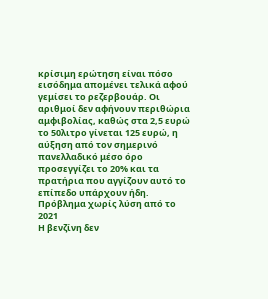κρίσιμη ερώτηση είναι πόσο εισόδημα απομένει τελικά αφού γεμίσει το ρεζερβουάρ. Οι αριθμοί δεν αφήνουν περιθώρια αμφιβολίας, καθώς στα 2,5 ευρώ το 50λιτρο γίνεται 125 ευρώ, η αύξηση από τον σημερινό πανελλαδικό μέσο όρο προσεγγίζει το 20% και τα πρατήρια που αγγίζουν αυτό το επίπεδο υπάρχουν ήδη.
Πρόβλημα χωρίς λύση από το 2021
Η βενζίνη δεν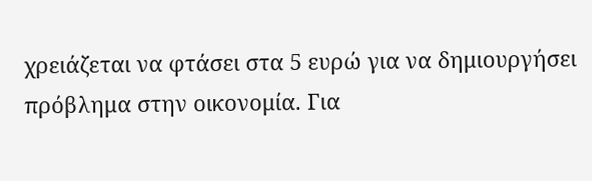χρειάζεται να φτάσει στα 5 ευρώ για να δημιουργήσει πρόβλημα στην οικονομία. Για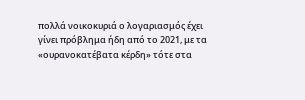πολλά νοικοκυριά ο λογαριασμός έχει γίνει πρόβλημα ήδη από το 2021, με τα «ουρανοκατέβατα κέρδη» τότε στα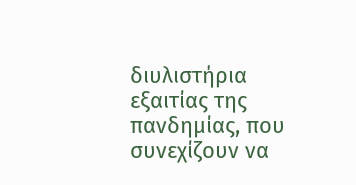διυλιστήρια εξαιτίας της πανδημίας, που συνεχίζουν να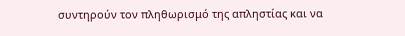συντηρούν τον πληθωρισμό της απληστίας και να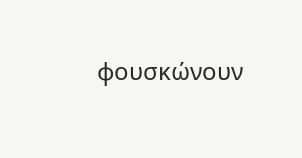φουσκώνουν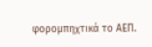φορομπηχτικά το ΑΕΠ.